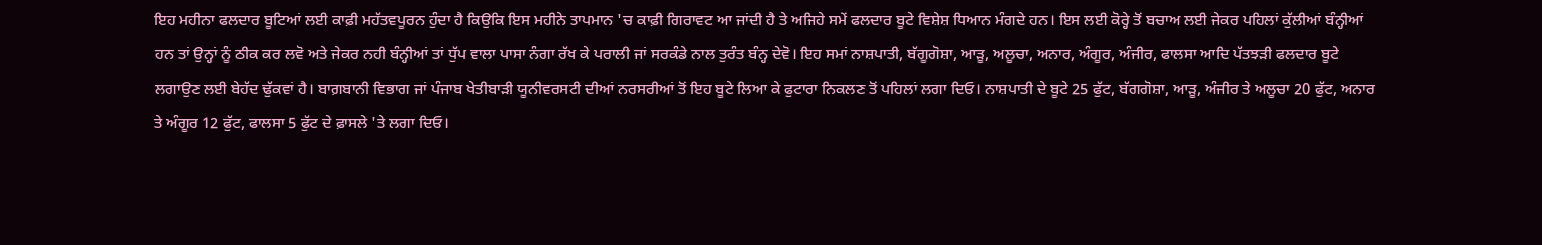ਇਹ ਮਹੀਨਾ ਫਲਦਾਰ ਬੂਟਿਆਂ ਲਈ ਕਾਫ਼ੀ ਮਹੱਤਵਪੂਰਨ ਹੁੰਦਾ ਹੈ ਕਿਉਕਿ ਇਸ ਮਹੀਨੇ ਤਾਪਮਾਨ 'ਚ ਕਾਫ਼ੀ ਗਿਰਾਵਟ ਆ ਜਾਂਦੀ ਹੈ ਤੇ ਅਜਿਹੇ ਸਮੇਂ ਫਲਦਾਰ ਬੂਟੇ ਵਿਸ਼ੇਸ਼ ਧਿਆਨ ਮੰਗਦੇ ਹਨ। ਇਸ ਲਈ ਕੋਰ੍ਹੇ ਤੋਂ ਬਚਾਅ ਲਈ ਜੇਕਰ ਪਹਿਲਾਂ ਕੁੱਲੀਆਂ ਬੰਨ੍ਹੀਆਂ ਹਨ ਤਾਂ ਉਨ੍ਹਾਂ ਨੂੰ ਠੀਕ ਕਰ ਲਵੋ ਅਤੇ ਜੇਕਰ ਨਹੀ ਬੰਨ੍ਹੀਆਂ ਤਾਂ ਧੁੱਪ ਵਾਲਾ ਪਾਸਾ ਨੰਗਾ ਰੱਖ ਕੇ ਪਰਾਲੀ ਜਾਂ ਸਰਕੰਡੇ ਨਾਲ ਤੁਰੰਤ ਬੰਨ੍ਹ ਦੇਵੋ। ਇਹ ਸਮਾਂ ਨਾਸ਼ਪਾਤੀ, ਬੱਗੂਗੋਸ਼ਾ, ਆੜੂ, ਅਲੂਚਾ, ਅਨਾਰ, ਅੰਗੂਰ, ਅੰਜੀਰ, ਫਾਲਸਾ ਆਦਿ ਪੱਤਝੜੀ ਫਲਦਾਰ ਬੂਟੇ ਲਗਾਉਣ ਲਈ ਬੇਹੱਦ ਢੁੱਕਵਾਂ ਹੈ। ਬਾਗ਼ਬਾਨੀ ਵਿਭਾਗ ਜਾਂ ਪੰਜਾਬ ਖੇਤੀਬਾੜੀ ਯੂਨੀਵਰਸਟੀ ਦੀਆਂ ਨਰਸਰੀਆਂ ਤੋਂ ਇਹ ਬੂਟੇ ਲਿਆ ਕੇ ਫੁਟਾਰਾ ਨਿਕਲਣ ਤੋਂ ਪਹਿਲਾਂ ਲਗਾ ਦਿਓ। ਨਾਸ਼ਪਾਤੀ ਦੇ ਬੂਟੇ 25 ਫੁੱਟ, ਬੱਗਗੋਸ਼ਾ, ਆੜੂ, ਅੰਜੀਰ ਤੇ ਅਲੂਚਾ 20 ਫੁੱਟ, ਅਨਾਰ ਤੇ ਅੰਗੂਰ 12 ਫੁੱਟ, ਫਾਲਸਾ 5 ਫੁੱਟ ਦੇ ਫ਼ਾਸਲੇ 'ਤੇ ਲਗਾ ਦਿਓ।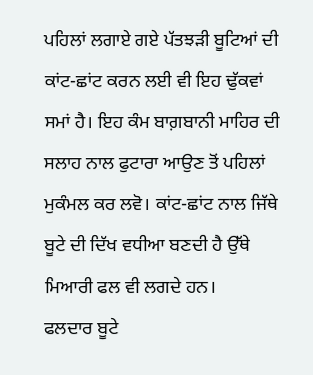ਪਹਿਲਾਂ ਲਗਾਏ ਗਏ ਪੱਤਝੜੀ ਬੂਟਿਆਂ ਦੀ ਕਾਂਟ-ਛਾਂਟ ਕਰਨ ਲਈ ਵੀ ਇਹ ਢੁੱਕਵਾਂ ਸਮਾਂ ਹੈ। ਇਹ ਕੰਮ ਬਾਗ਼ਬਾਨੀ ਮਾਹਿਰ ਦੀ ਸਲਾਹ ਨਾਲ ਫੁਟਾਰਾ ਆਉਣ ਤੋਂ ਪਹਿਲਾਂ ਮੁਕੰਮਲ ਕਰ ਲਵੋ। ਕਾਂਟ-ਛਾਂਟ ਨਾਲ ਜਿੱਥੇ ਬੂਟੇ ਦੀ ਦਿੱਖ ਵਧੀਆ ਬਣਦੀ ਹੈ ਉੱਥੇ ਮਿਆਰੀ ਫਲ ਵੀ ਲਗਦੇ ਹਨ।
ਫਲਦਾਰ ਬੂਟੇ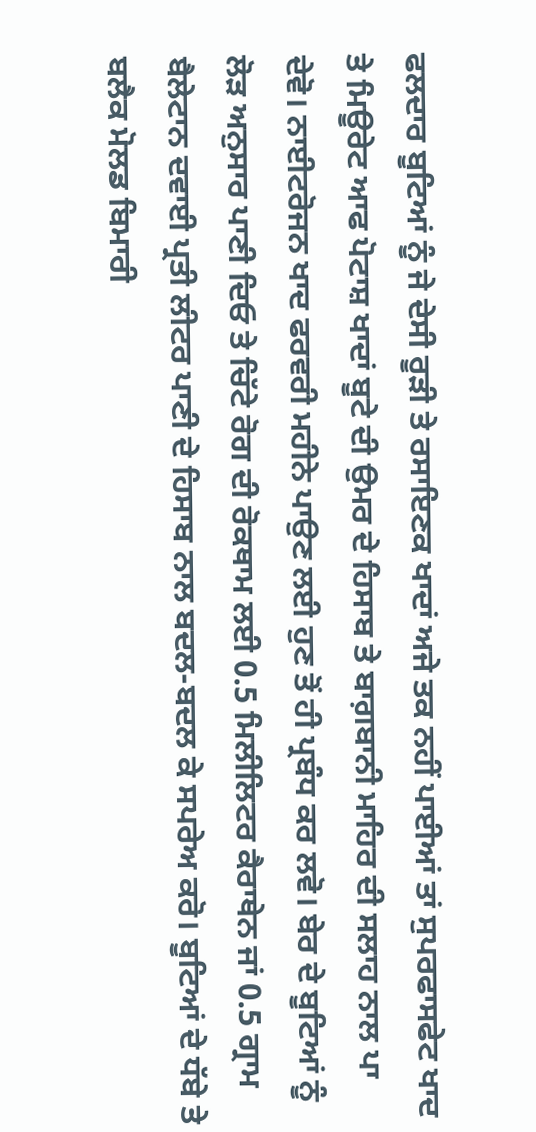ਫਲਦਾਰ ਬੂਟਿਆਂ ਨੂੰ ਜੇ ਦੇਸੀ ਰੂੜੀ ਤੇ ਰਸਾਇਣਕ ਖਾਦਾਂ ਅਜੇ ਤਕ ਨਹੀਂ ਪਾਈਆਂ ਤਾਂ ਸੁਪਰਫਾਸਫੇਟ ਖਾਦ ਤੇ ਮਿਊਰੇਟ ਆਫ ਪੋਟਾਸ਼ ਖਾਦਾਂ ਬੂਟੇ ਦੀ ਉਮਰ ਦੇ ਹਿਸਾਬ ਤੇ ਬਾਗ਼ਬਾਨੀ ਮਾਹਿਰ ਦੀ ਸਲਾਹ ਨਾਲ ਪਾ ਦੇਵੋ। ਨਾਈਟਰੋਜਨ ਖਾਦ ਫਰਵਰੀ ਮਹੀਨੇ ਪਾਉਣ ਲਈ ਹੁਣ ਤੋਂ ਹੀ ਪ੍ਰਬੰਧ ਕਰ ਲਵੋ। ਬੇਰ ਦੇ ਬੂਟਿਆਂ ਨੂੰ ਲੋੜ ਅਨੁਸਾਰ ਪਾਣੀ ਦਿਓ ਤੇ ਚਿੱਟੇ ਰੋਗ ਦੀ ਰੋਕਥਾਮ ਲਈ 0.5 ਮਿਲੀਲਿਟਰ ਕੈਰਾਥੇਨ ਜਾਂ 0.5 ਗ੍ਰਾਮ ਬੈਲੇਟਾਨ ਦਵਾਈ ਪ੍ਰਤੀ ਲੀਟਰ ਪਾਣੀ ਦੇ ਹਿਸਾਬ ਨਾਲ ਬਦਲ-ਬਦਲ ਕੇ ਸਪਰੇਅ ਕਰੋ। ਬੂਟਿਆਂ ਦੇ ਧੱਬੇ ਤੇ ਬਲੈਕ ਮੋਲਡ ਬਿਮਾਰੀ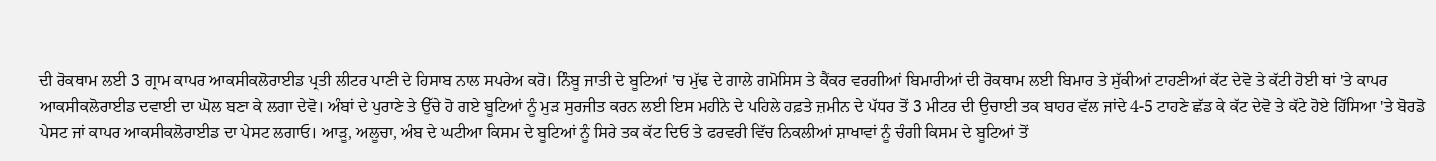ਦੀ ਰੋਕਥਾਮ ਲਈ 3 ਗ੍ਰਾਮ ਕਾਪਰ ਆਕਸੀਕਲੋਰਾਈਡ ਪ੍ਰਤੀ ਲੀਟਰ ਪਾਣੀ ਦੇ ਹਿਸਾਬ ਨਾਲ ਸਪਰੇਅ ਕਰੋ। ਨਿੰਬੂ ਜਾਤੀ ਦੇ ਬੂਟਿਆਂ 'ਚ ਮੁੱਢ ਦੇ ਗਾਲੇ ਗਮੋਸਿਸ ਤੇ ਕੈਂਕਰ ਵਰਗੀਆਂ ਬਿਮਾਰੀਆਂ ਦੀ ਰੋਕਥਾਮ ਲਈ ਬਿਮਾਰ ਤੇ ਸੁੱਕੀਆਂ ਟਾਹਣੀਆਂ ਕੱਟ ਦੇਵੋ ਤੇ ਕੱਟੀ ਹੋਈ ਥਾਂ 'ਤੇ ਕਾਪਰ ਆਕਸੀਕਲੋਰਾਈਡ ਦਵਾਈ ਦਾ ਘੋਲ ਬਣਾ ਕੇ ਲਗਾ ਦੇਵੋ। ਅੰਬਾਂ ਦੇ ਪੁਰਾਣੇ ਤੇ ਉੱਚੇ ਹੋ ਗਏ ਬੂਟਿਆਂ ਨੂੰ ਮੁੜ ਸੁਰਜੀਤ ਕਰਨ ਲਈ ਇਸ ਮਹੀਨੇ ਦੇ ਪਹਿਲੇ ਹਫ਼ਤੇ ਜ਼ਮੀਨ ਦੇ ਪੱਧਰ ਤੋਂ 3 ਮੀਟਰ ਦੀ ਉਚਾਈ ਤਕ ਬਾਹਰ ਵੱਲ ਜਾਂਦੇ 4-5 ਟਾਹਣੇ ਛੱਡ ਕੇ ਕੱਟ ਦੇਵੋ ਤੇ ਕੱਟੇ ਹੋਏ ਹਿੱਸਿਆ 'ਤੇ ਬੋਰਡੋ ਪੇਸਟ ਜਾਂ ਕਾਪਰ ਆਕਸੀਕਲੋਰਾਈਡ ਦਾ ਪੇਸਟ ਲਗਾਓ। ਆੜੂ, ਅਲੂਚਾ, ਅੰਬ ਦੇ ਘਟੀਆ ਕਿਸਮ ਦੇ ਬੂਟਿਆਂ ਨੂੰ ਸਿਰੇ ਤਕ ਕੱਟ ਦਿਓ ਤੇ ਫਰਵਰੀ ਵਿੱਚ ਨਿਕਲੀਆਂ ਸ਼ਾਖਾਵਾਂ ਨੂੰ ਚੰਗੀ ਕਿਸਮ ਦੇ ਬੂਟਿਆਂ ਤੋਂ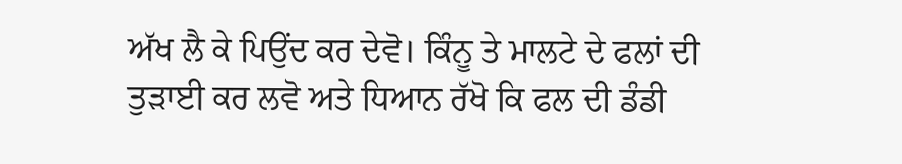ਅੱਖ ਲੈ ਕੇ ਪਿਉਂਦ ਕਰ ਦੇਵੋ। ਕਿੰਨੂ ਤੇ ਮਾਲਟੇ ਦੇ ਫਲਾਂ ਦੀ ਤੁੜਾਈ ਕਰ ਲਵੋ ਅਤੇ ਧਿਆਨ ਰੱਖੋ ਕਿ ਫਲ ਦੀ ਡੰਡੀ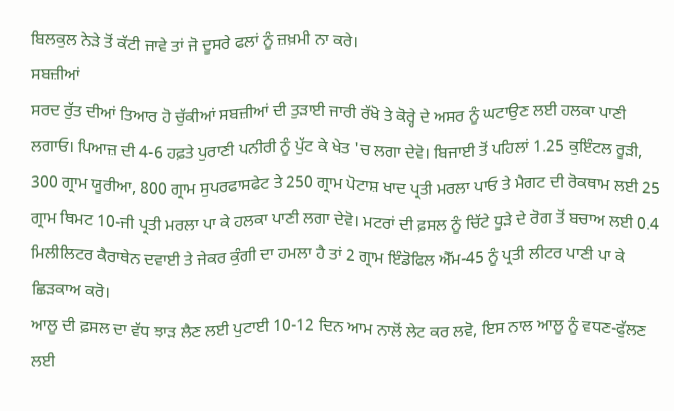ਬਿਲਕੁਲ ਨੇੜੇ ਤੋਂ ਕੱਟੀ ਜਾਵੇ ਤਾਂ ਜੋ ਦੂਸਰੇ ਫਲਾਂ ਨੂੰ ਜ਼ਖ਼ਮੀ ਨਾ ਕਰੇ।
ਸਬਜ਼ੀਆਂ
ਸਰਦ ਰੁੱਤ ਦੀਆਂ ਤਿਆਰ ਹੋ ਚੁੱਕੀਆਂ ਸਬਜ਼ੀਆਂ ਦੀ ਤੁੜਾਈ ਜਾਰੀ ਰੱਖੋ ਤੇ ਕੋਰ੍ਹੇ ਦੇ ਅਸਰ ਨੂੰ ਘਟਾਉਣ ਲਈ ਹਲਕਾ ਪਾਣੀ ਲਗਾਓ। ਪਿਆਜ਼ ਦੀ 4-6 ਹਫ਼ਤੇ ਪੁਰਾਣੀ ਪਨੀਰੀ ਨੂੰ ਪੁੱਟ ਕੇ ਖੇਤ 'ਚ ਲਗਾ ਦੇਵੋ। ਬਿਜਾਈ ਤੋਂ ਪਹਿਲਾਂ 1.25 ਕੁਇੰਟਲ ਰੂੜੀ, 300 ਗ੍ਰਾਮ ਯੂਰੀਆ, 800 ਗ੍ਰਾਮ ਸੁਪਰਫਾਸਫੇਟ ਤੇ 250 ਗ੍ਰਾਮ ਪੋਟਾਸ਼ ਖਾਦ ਪ੍ਰਤੀ ਮਰਲਾ ਪਾਓ ਤੇ ਮੈਗਟ ਦੀ ਰੋਕਥਾਮ ਲਈ 25 ਗ੍ਰਾਮ ਥਿਮਟ 10-ਜੀ ਪ੍ਰਤੀ ਮਰਲਾ ਪਾ ਕੇ ਹਲਕਾ ਪਾਣੀ ਲਗਾ ਦੇਵੋ। ਮਟਰਾਂ ਦੀ ਫ਼ਸਲ ਨੂੰ ਚਿੱਟੇ ਧੂੜੇ ਦੇ ਰੋਗ ਤੋਂ ਬਚਾਅ ਲਈ 0.4 ਮਿਲੀਲਿਟਰ ਕੈਰਾਥੇਨ ਦਵਾਈ ਤੇ ਜੇਕਰ ਕੁੰਗੀ ਦਾ ਹਮਲਾ ਹੈ ਤਾਂ 2 ਗ੍ਰਾਮ ਇੰਡੋਫਿਲ ਐੱਮ-45 ਨੂੰ ਪ੍ਰਤੀ ਲੀਟਰ ਪਾਣੀ ਪਾ ਕੇ ਛਿੜਕਾਅ ਕਰੋ।
ਆਲੂ ਦੀ ਫ਼ਸਲ ਦਾ ਵੱਧ ਝਾੜ ਲੈਣ ਲਈ ਪੁਟਾਈ 10-12 ਦਿਨ ਆਮ ਨਾਲੋਂ ਲੇਟ ਕਰ ਲਵੋ, ਇਸ ਨਾਲ ਆਲੂ ਨੂੰ ਵਧਣ-ਫੁੱਲਣ ਲਈ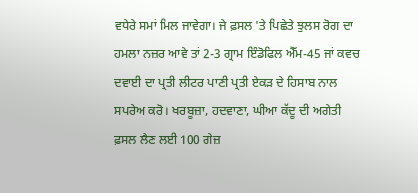ਵਧੇਰੇ ਸਮਾਂ ਮਿਲ ਜਾਵੇਗਾ। ਜੇ ਫ਼ਸਲ 'ਤੇ ਪਿਛੇਤੇ ਝੁਲਸ ਰੋਗ ਦਾ ਹਮਲਾ ਨਜ਼ਰ ਆਵੇ ਤਾਂ 2-3 ਗ੍ਰਾਮ ਇੰਡੋਫਿਲ ਐੱਮ-45 ਜਾਂ ਕਵਚ ਦਵਾਈ ਦਾ ਪ੍ਰਤੀ ਲੀਟਰ ਪਾਣੀ ਪ੍ਰਤੀ ਏਕੜ ਦੇ ਹਿਸਾਬ ਨਾਲ ਸਪਰੇਅ ਕਰੋ। ਖਰਬੂਜ਼ਾ, ਹਦਵਾਣਾ, ਘੀਆ ਕੱਦੂ ਦੀ ਅਗੇਤੀ ਫ਼ਸਲ ਲੈਣ ਲਈ 100 ਗੇਜ਼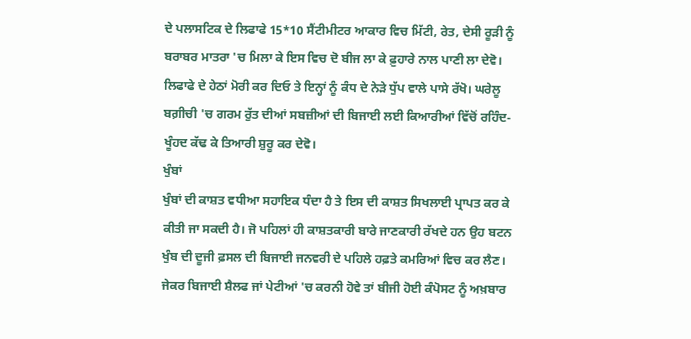ਦੇ ਪਲਾਸਟਿਕ ਦੇ ਲਿਫਾਫੇ 15*10 ਸੈਂਟੀਮੀਟਰ ਆਕਾਰ ਵਿਚ ਮਿੱਟੀ, ਰੇਤ, ਦੇਸੀ ਰੂੜੀ ਨੂੰ ਬਰਾਬਰ ਮਾਤਰਾ 'ਚ ਮਿਲਾ ਕੇ ਇਸ ਵਿਚ ਦੋ ਬੀਜ ਲਾ ਕੇ ਫ਼ੁਹਾਰੇ ਨਾਲ ਪਾਣੀ ਲਾ ਦੇਵੋ। ਲਿਫਾਫੇ ਦੇ ਹੇਠਾਂ ਮੋਰੀ ਕਰ ਦਿਓ ਤੇ ਇਨ੍ਹਾਂ ਨੂੰ ਕੰਧ ਦੇ ਨੇੜੇ ਧੁੱਪ ਵਾਲੇ ਪਾਸੇ ਰੱਖੋ। ਘਰੇਲੂ ਬਗ਼ੀਚੀ 'ਚ ਗਰਮ ਰੁੱਤ ਦੀਆਂ ਸਬਜ਼ੀਆਂ ਦੀ ਬਿਜਾਈ ਲਈ ਕਿਆਰੀਆਂ ਵਿੱਚੋਂ ਰਹਿੰਦ-ਖੂੰਹਦ ਕੱਢ ਕੇ ਤਿਆਰੀ ਸ਼ੁਰੂ ਕਰ ਦੇਵੋ।
ਖੁੰਬਾਂ
ਖੁੰਬਾਂ ਦੀ ਕਾਸ਼ਤ ਵਧੀਆ ਸਹਾਇਕ ਧੰਦਾ ਹੈ ਤੇ ਇਸ ਦੀ ਕਾਸ਼ਤ ਸਿਖਲਾਈ ਪ੍ਰਾਪਤ ਕਰ ਕੇ ਕੀਤੀ ਜਾ ਸਕਦੀ ਹੈ। ਜੋ ਪਹਿਲਾਂ ਹੀ ਕਾਸ਼ਤਕਾਰੀ ਬਾਰੇ ਜਾਣਕਾਰੀ ਰੱਖਦੇ ਹਨ ਉਹ ਬਟਨ ਖੁੰਬ ਦੀ ਦੂਜੀ ਫ਼ਸਲ ਦੀ ਬਿਜਾਈ ਜਨਵਰੀ ਦੇ ਪਹਿਲੇ ਹਫ਼ਤੇ ਕਮਰਿਆਂ ਵਿਚ ਕਰ ਲੈਣ। ਜੇਕਰ ਬਿਜਾਈ ਸ਼ੈਲਫ ਜਾਂ ਪੇਟੀਆਂ 'ਚ ਕਰਨੀ ਹੋਵੇ ਤਾਂ ਬੀਜੀ ਹੋਈ ਕੰਪੋਸਟ ਨੂੰ ਅਖ਼ਬਾਰ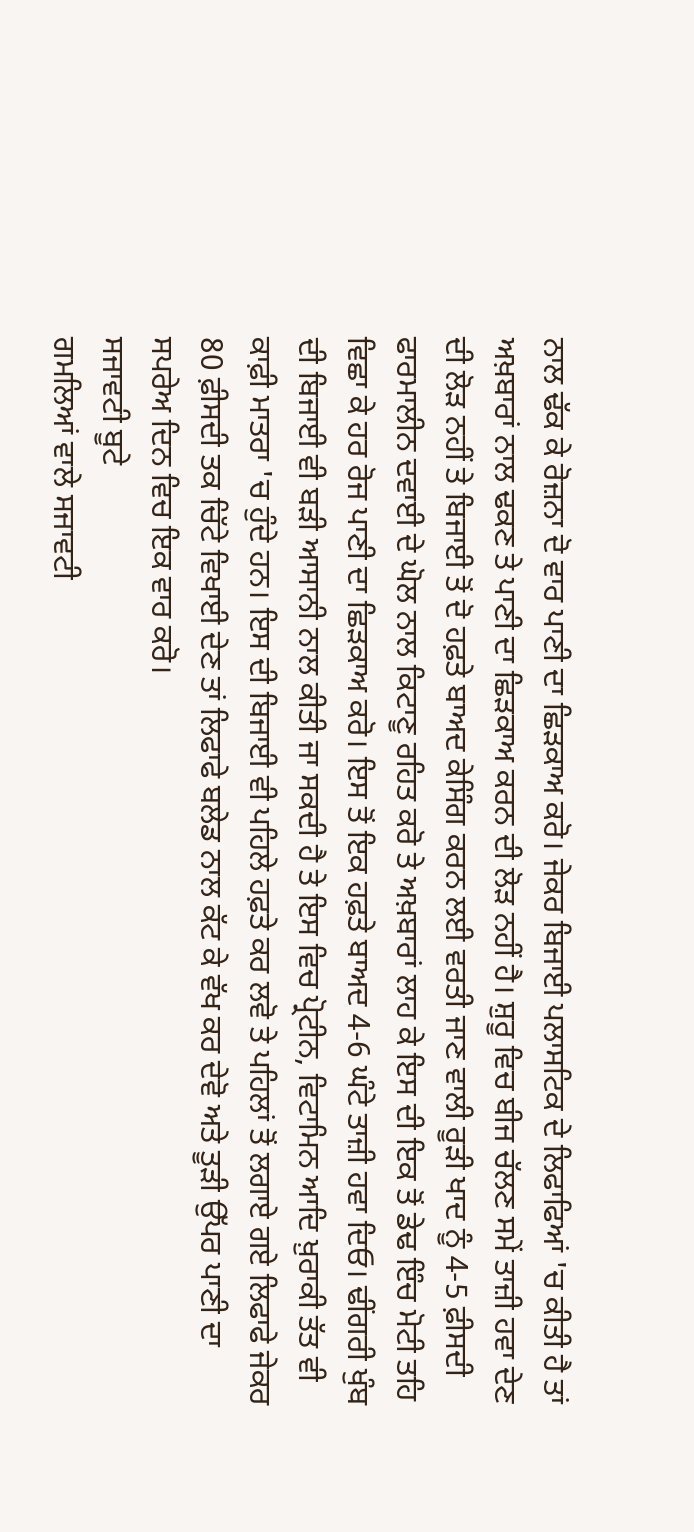ਨਾਲ ਢੱਕ ਕੇ ਰੋਜ਼ਨਾ ਦੋ ਵਾਰ ਪਾਣੀ ਦਾ ਛਿੜਕਾਅ ਕਰੋ। ਜੇਕਰ ਬਿਜਾਈ ਪਲਾਸਟਿਕ ਦੇ ਲਿਫਾਫਿਆਂ 'ਚ ਕੀਤੀ ਹੈ ਤਾਂ ਅਖ਼ਬਾਰਾਂ ਨਾਲ ਢਕਣ ਤੇ ਪਾਣੀ ਦਾ ਛਿੜਕਾਅ ਕਰਨ ਦੀ ਲੋੜ ਨਹੀਂ ਹੈ। ਸ਼ੁਰੂ ਵਿਚ ਬੀਜ ਚੱਲਣ ਸਮੇਂ ਤਾਜ਼ੀ ਹਵਾ ਦੇਣ ਦੀ ਲੋੜ ਨਹੀਂ ਤੇ ਬਿਜਾਈ ਤੋਂ ਦੋ ਹਫ਼ਤੇ ਬਾਅਦ ਕੇਸਿੰਗ ਕਰਨ ਲਈ ਵਰਤੀ ਜਾਣ ਵਾਲੀ ਰੂੜੀ ਖਾਦ ਨੂੰ 4-5 ਫ਼ੀਸਦੀ ਫਾਰਮਾਲੀਨ ਦਵਾਈ ਦੇ ਘੋਲ ਨਾਲ ਕਿਟਾਣੂ ਰਹਿਤ ਕਰੋ ਤੇ ਅਖ਼ਬਾਰਾਂ ਲਾਹ ਕੇ ਇਸ ਦੀ ਇਕ ਤੋਂ ਡੇਢ ਇੰਚ ਮੋਟੀ ਤਹਿ ਵਿਛਾ ਕੇ ਹਰ ਰੋਜ ਪਾਣੀ ਦਾ ਛਿੜਕਾਅ ਕਰੋ। ਇਸ ਤੋਂ ਇਕ ਹਫ਼ਤੇ ਬਾਅਦ 4-6 ਘੰਟੇ ਤਾਜ਼ੀ ਹਵਾ ਦਿਓ। ਢੀਂਗਰੀ ਖੁੰਬ ਦੀ ਬਿਜਾਈ ਵੀ ਬੜੀ ਆਸਾਨੀ ਨਾਲ ਕੀਤੀ ਜਾ ਸਕਦੀ ਹੈ ਤੇ ਇਸ ਵਿਚ ਪ੍ਰੋਟੀਨ, ਵਿਟਾਮਿਨ ਆਦਿ ਖ਼ੁਰਾਕੀ ਤੱਤ ਵੀ ਕਾਫ਼ੀ ਮਾਤਰਾ 'ਚ ਹੁੰਦੇ ਹਨ। ਇਸ ਦੀ ਬਿਜਾਈ ਵੀ ਪਹਿਲੇ ਹਫ਼ਤੇ ਕਰ ਲਵੋ ਤੇ ਪਹਿਲਾਂ ਤੋਂ ਲਗਾਏ ਗਏ ਲਿਫਾਫੇ ਜੇਕਰ 80 ਫ਼ੀਸਦੀ ਤਕ ਚਿੱਟੇ ਵਿਖਾਈ ਦੇਣ ਤਾਂ ਲਿਫਾਫੇ ਬਲੇਡ ਨਾਲ ਕੱਟ ਕੇ ਵੱਖ ਕਰ ਦੇਵੋ ਅਤੇ ਤੂੜੀ ਉੱਪਰ ਪਾਣੀ ਦਾ ਸਪਰੇਅ ਦਿਨ ਵਿਚ ਇਕ ਵਾਰ ਕਰੋ।
ਸਜਾਵਟੀ ਬੂਟੇ
ਗਮਲਿਆਂ ਵਾਲੇ ਸਜਾਵਟੀ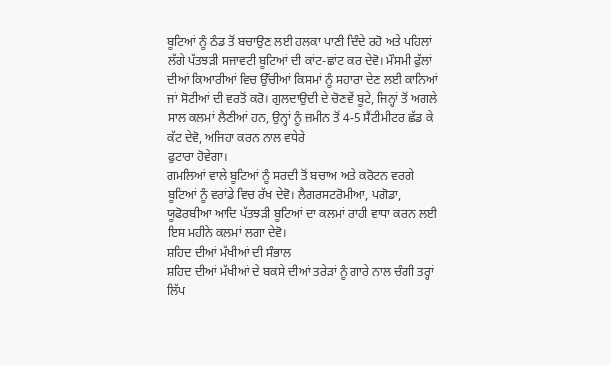ਬੂਟਿਆਂ ਨੂੰ ਠੰਡ ਤੋਂ ਬਚਾਉਣ ਲਈ ਹਲਕਾ ਪਾਣੀ ਦਿੰਦੇ ਰਹੋ ਅਤੇ ਪਹਿਲਾਂ ਲੱਗੇ ਪੱਤਝੜੀ ਸਜਾਵਟੀ ਬੂਟਿਆਂ ਦੀ ਕਾਂਟ-ਛਾਂਟ ਕਰ ਦੇਵੋ। ਮੌਸਮੀ ਫੁੱਲਾਂ ਦੀਆਂ ਕਿਆਰੀਆਂ ਵਿਚ ਉੱਚੀਆਂ ਕਿਸਮਾਂ ਨੂੰ ਸਹਾਰਾ ਦੇਣ ਲਈ ਕਾਨਿਆਂ ਜਾਂ ਸੋਟੀਆਂ ਦੀ ਵਰਤੋਂ ਕਰੋ। ਗੁਲਦਾਉਦੀ ਦੇ ਚੋਣਵੇਂ ਬੂਟੇ, ਜਿਨ੍ਹਾਂ ਤੋਂ ਅਗਲੇ ਸਾਲ ਕਲਮਾਂ ਲੈਣੀਆਂ ਹਨ, ਉਨ੍ਹਾਂ ਨੂੰ ਜ਼ਮੀਨ ਤੋਂ 4-5 ਸੈਂਟੀਮੀਟਰ ਛੱਡ ਕੇ ਕੱਟ ਦੇਵੋ, ਅਜਿਹਾ ਕਰਨ ਨਾਲ ਵਧੇਰੇ
ਫੁਟਾਰਾ ਹੋਵੇਗਾ।
ਗਮਲਿਆਂ ਵਾਲੇ ਬੂਟਿਆਂ ਨੂੰ ਸਰਦੀ ਤੋਂ ਬਚਾਅ ਅਤੇ ਕਰੋਟਨ ਵਰਗੇ ਬੂਟਿਆਂ ਨੂੰ ਵਰਾਂਡੇ ਵਿਚ ਰੱਖ ਦੇਵੋ। ਲੈਗਰਸਟਰੋਮੀਆ, ਪਗੋਡਾ, ਯੂਫੋਰਬੀਆ ਆਦਿ ਪੱਤਝੜੀ ਬੂਟਿਆਂ ਦਾ ਕਲਮਾਂ ਰਾਹੀ ਵਾਧਾ ਕਰਨ ਲਈ ਇਸ ਮਹੀਨੇ ਕਲਮਾਂ ਲਗਾ ਦੇਵੋ।
ਸ਼ਹਿਦ ਦੀਆਂ ਮੱਖੀਆਂ ਦੀ ਸੰਭਾਲ
ਸ਼ਹਿਦ ਦੀਆਂ ਮੱਖੀਆਂ ਦੇ ਬਕਸੇ ਦੀਆਂ ਤਰੇੜਾਂ ਨੂੰ ਗਾਰੇ ਨਾਲ ਚੰਗੀ ਤਰ੍ਹਾਂ ਲਿੱਪ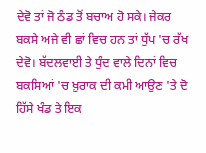ਦੇਵੋ ਤਾਂ ਜੋ ਠੰਡ ਤੋਂ ਬਚਾਅ ਹੋ ਸਕੇ। ਜੇਕਰ ਬਕਸੇ ਅਜੇ ਵੀ ਛਾਂ ਵਿਚ ਹਨ ਤਾਂ ਧੁੱਪ 'ਚ ਰੱਖ ਦੇਵੋ। ਬੱਦਲਵਾਈ ਤੇ ਧੁੰਦ ਵਾਲੇ ਦਿਨਾਂ ਵਿਚ ਬਕਸਿਆਂ 'ਚ ਖ਼ੁਰਾਕ ਦੀ ਕਮੀ ਆਉਣ 'ਤੇ ਦੋ ਹਿੱਸੇ ਖੰਡ ਤੇ ਇਕ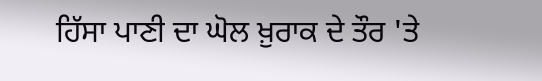ਹਿੱਸਾ ਪਾਣੀ ਦਾ ਘੋਲ ਖ਼ੁਰਾਕ ਦੇ ਤੌਰ 'ਤੇ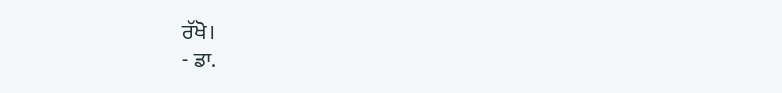ਰੱਖੋ।
- ਡਾ.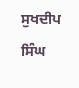ਸੁਖਦੀਪ ਸਿੰਘ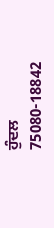ਹੁੰਦਲ
75080-18842